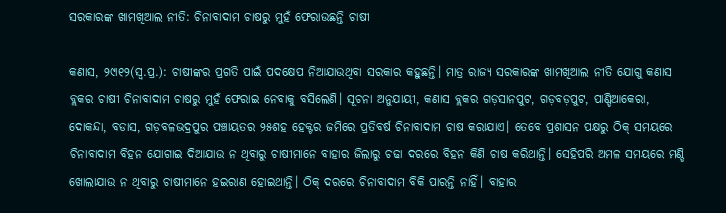ସରକାରଙ୍କ ଖାମଖିଆଲ ନୀତି: ଚିନାବାଦାମ ଚାଷରୁ ମୁହଁ ଫେରାଉଛନ୍ତି ଚାଷୀ

କଣାସ, ୨୯ା୧୨(ସ୍ବ.ପ୍ର.): ଚାଷୀଙ୍କର ପ୍ରଗତି ପାଇଁ ପଦକ୍ଷେପ ନିଆଯାଉଥିବା ସରକାର କହୁଛନ୍ତି। ମାତ୍ର ରାଜ୍ୟ ସରକାରଙ୍କ ଖାମଖିଆଲ ନୀତି ଯୋଗୁ କଣାସ ବ୍ଲକର ଚାଷୀ ଚିନାବାଦାମ ଚାଷରୁ ମୁହଁ ଫେରାଇ ନେବାକୁ ବସିଲେଣି। ସୂଚନା ଅନୁଯାୟୀ, କଣାସ ବ୍ଲକର ଗଡ଼ସାନପୁଟ, ଗଡ଼ବଡ଼ପୁଟ, ପାଣ୍ଡିଆକେରା, ଦୋକନ୍ଦା, ବଡାସ, ଗଡ଼ବଳଭଦ୍ରପୁର ପଞ୍ଚାୟତର ୨୫ଶହ ହେକ୍ଟର ଜମିରେ ପ୍ରତିବର୍ଷ ଚିନାବାଦାମ ଚାଷ କରାଯାଏ। ତେବେ ପ୍ରଶାସନ ପକ୍ଷରୁ ଠିକ୍‌ ସମୟରେ ଚିନାବାଦାମ ବିହନ ଯୋଗାଇ ଦିଆଯାଉ ନ ଥିବାରୁ ଚାଷୀମାନେ ବାହାର ଜିଲାରୁ ଚଢା ଦରରେ ବିହନ କିଣି ଚାଷ କରିଥାନ୍ତି। ସେହିପରି ଅମଳ ସମୟରେ ମଣ୍ଡି ଖୋଲାଯାଉ ନ ଥିବାରୁ ଚାଷୀମାନେ ହଇରାଣ ହୋଇଥାନ୍ତି। ଠିକ୍‌ ଦରରେ ଚିନାବାଦାମ ବିକି ପାରନ୍ତି ନାହିଁ। ବାହାର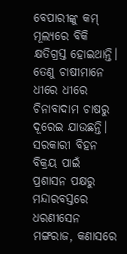ବେପାରୀଙ୍କୁ କମ୍‌ ମୂଲ୍ୟରେ ବିକି କ୍ଷତିଗ୍ରସ୍ତ ହୋଇଥାନ୍ତି। ତେଣୁ ଚାଷୀମାନେ ଧୀରେ ଧୀରେ ଚିନାବାଦାମ ଚାଷରୁ ଦୂରେଇ ଯାଉଛନ୍ତି। ସରକାରୀ ବିହନ ବିକ୍ରୟ ପାଇଁ ପ୍ରଶାସନ ପକ୍ଷରୁ ମନ୍ଦାରବସ୍ତରେ ଧରଣୀସେନ ମଙ୍ଗରାଜ, କଣାସରେ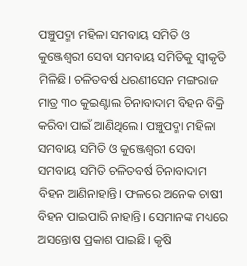ପଞ୍ଚୁପଦ୍ମା ମହିଳା ସମବାୟ ସମିତି ଓ କୁଞ୍ଜେଶ୍ୱରୀ ସେବା ସମବାୟ ସମିତିକୁ ସ୍ବୀକୃତି ମିଳିଛି। ଚଳିତବର୍ଷ ଧରଣୀସେନ ମଙ୍ଗରାଜ ମାତ୍ର ୩୦ କୁଇଣ୍ଟାଲ ଚିନାବାଦାମ ବିହନ ବିକ୍ରି କରିବା ପାଇଁ ଆଣିଥିଲେ। ପଞ୍ଚୁପଦ୍ମା ମହିଳା ସମବାୟ ସମିତି ଓ କୁଞ୍ଜେଶ୍ୱରୀ ସେବା ସମବାୟ ସମିତି ଚଳିତବର୍ଷ ଚିନାବାଦାମ ବିହନ ଆଣିନାହାନ୍ତି। ଫଳରେ ଅନେକ ଚାଷୀ ବିହନ ପାଇପାରି ନାହାନ୍ତି। ସେମାନଙ୍କ ମଧ୍ୟରେ ଅସନ୍ତୋଷ ପ୍ରକାଶ ପାଇଛି। କୃଷି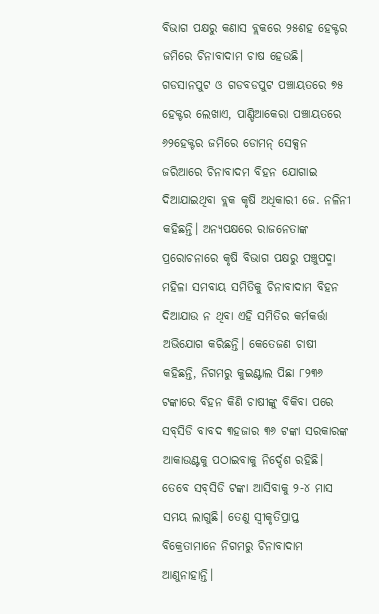ବିଭାଗ ପକ୍ଷରୁ କଣାସ ବ୍ଲକରେ ୨୫ଶହ ହେକ୍ଟର ଜମିରେ ଚିନାବାଦାମ ଚାଷ ହେଉଛି। ଗଡସାନପୁଟ ଓ ଗଡବଡପୁଟ ପଞ୍ଚାୟତରେ ୭୫ ହେକ୍ଟର ଲେଖାଏ, ପାଣ୍ଡିଆକେରା ପଞ୍ଚାୟତରେ ୬୨ହେକ୍ଟର ଜମିରେ ଡୋମନ୍‌ ସେକ୍ସନ ଜରିଆରେ ଚିନାବାଦମ ବିହନ ଯୋଗାଇ ଦିଆଯାଇଥିବା ବ୍ଲକ କୃଷି ଅଧିକାରୀ ଜେ. ନଳିନୀ କହିଛନ୍ତି। ଅନ୍ୟପକ୍ଷରେ ରାଜନେତାଙ୍କ ପ୍ରରୋଚନାରେ କୃଷି ବିଭାଗ ପକ୍ଷରୁ ପଞ୍ଚୁପଦ୍ମା ମହିଳା ସମବାୟ ସମିତିକୁ ଚିନାବାଦାମ ବିହନ ଦିଆଯାଉ ନ ଥିବା ଏହି ସମିତିର କର୍ମକର୍ତ୍ତା ଅଭିଯୋଗ କରିଛନ୍ତି। କେତେଜଣ ଚାଷୀ କହିଛନ୍ତି, ନିଗମରୁ କୁଇଣ୍ଟାଲ ପିଛା ୮୨୩୬ ଟଙ୍କାରେ ବିହନ କିଣି ଚାଷୀଙ୍କୁ ବିକିବା ପରେ ସବ୍‌ସିଡି ବାବଦ ୩ହଜାର ୩୬ ଟଙ୍କା ସରକାରଙ୍କ ଆକାଉଣ୍ଟକୁ ପଠାଇବାକୁ ନିର୍ଦ୍ଦେଶ ରହିଛି। ତେବେ ସବ୍‌ସିଡି ଟଙ୍କା ଆସିବାକୁ ୨-୪ ମାସ ସମୟ ଲାଗୁଛି। ତେଣୁ ସ୍ବୀକୃତିପ୍ରାପ୍ତ ବିକ୍ରେତାମାନେ ନିଗମରୁ ଚିନାବାଦାମ ଆଣୁନାହାନ୍ତି।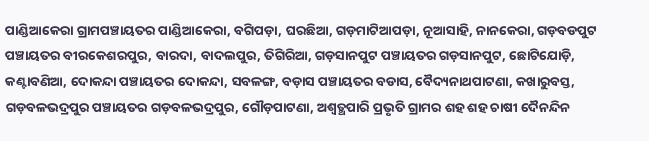ପାଣ୍ଡିଆକେରା ଗ୍ରାମପଞ୍ଚାୟତର ପାଣ୍ଡିଆକେରା, ବଗିପଡ଼ା, ଘରଛିଆ, ଗଡ଼ମାଟିଆପଡ଼ା, ନୂଆସାହି, ନାନକେରା, ଗଡ଼ବଡପୁଟ ପଞ୍ଚାୟତର ବୀରକେଶରପୁର, ବାରଦା, ବାଦଲପୁର, ତିଗିରିଆ, ଗଡ଼ସାନପୁଟ ପଞ୍ଚାୟତର ଗଡ଼ସାନପୁଟ, ଛୋଟିଯୋଡ଼ି, କଣ୍ଟାବଣିଆ, ଦୋକନ୍ଦା ପଞ୍ଚାୟତର ଦୋକନ୍ଦା, ସବଳଙ୍ଗ, ବଡ଼ାସ ପଞ୍ଚାୟତର ବଡାସ, ବୈଦ୍ୟନାଥପାଟଣା, କଖାରୁବସ୍ତ, ଗଡ଼ବଳଭଦ୍ରପୁର ପଞ୍ଚାୟତର ଗଡ଼ବଳଭଦ୍ରପୁର, ଗୌଡ଼ପାଟଣା, ଅଶ୍ୱତ୍ଥପାରି ପ୍ରଭୃତି ଗ୍ରାମର ଶହ ଶହ ଚାଷୀ ଦୈନନ୍ଦିନ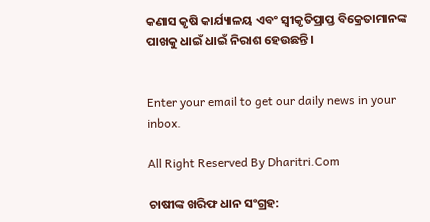କଣାସ କୃଷି କାର୍ଯ୍ୟାଳୟ ଏବଂ ସ୍ବୀକୃତିପ୍ରାପ୍ତ ବିକ୍ରେତାମାନଙ୍କ ପାଖକୁ ଧାଇଁ ଧାଇଁ ନିରାଶ ହେଉଛନ୍ତି।


Enter your email to get our daily news in your inbox.

All Right Reserved By Dharitri.Com

ଚାଷୀଙ୍କ ଖରିଫ ଧାନ ସଂଗ୍ରହ: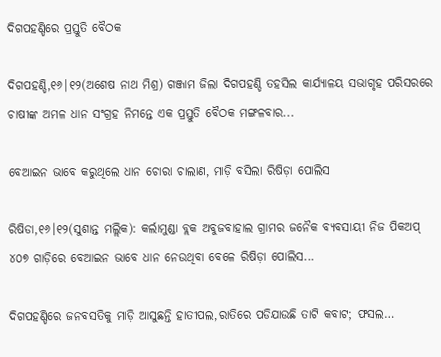ଦିଗପହଣ୍ଡିରେ ପ୍ରସ୍ତୁତି ବୈଠକ

ଦିଗପହଣ୍ଡି,୧୬|୧୨(ଅଶେଷ ନାଥ ମିଶ୍ର) ଗଞ୍ଜାମ ଜିଲା ଦିଗପହଣ୍ଡି ତହସିଲ କାର୍ଯ୍ୟାଳୟ ସଭାଗୃହ ପରିସରରେ  ଚାଷୀଙ୍କ ଅମଳ ଧାନ ସଂଗ୍ରହ ନିମନ୍ତେ ଏକ ପ୍ରସ୍ତୁତି ବୈଠକ ମଙ୍ଗଳବାର...

ବେଆଇନ ଭାବେ କରୁଥିଲେ ଧାନ ଚୋରା ଚାଲାଣ, ମାଡ଼ି ବସିଲା ରିଷିଡ଼ା ପୋଲିସ

ରିଷିଡା,୧୬।୧୨(ସୁଶାନ୍ତ ମଲ୍ଲିକ): କର୍ଲାମୁଣ୍ଡା ବ୍ଲକ ଅବୁଜବାହାଲ ଗ୍ରାମର ଜନୈକ ବ୍ୟବସାୟୀ ନିଜ ପିକଅପ୍‌ ୪୦୭ ଗାଡ଼ିରେ ବେଆଇନ ଭାବେ ଧାନ ନେଉଥିବା ବେଳେ ରିଷିଡ଼ା ପୋଲିସ...

ଦିଗପହଣ୍ଡିରେ ଜନବସତିକୁ ମାଡ଼ି ଆସୁଛନ୍ତି ହାତୀପଲ,ରାତିରେ ପଡିଯାଉଛି ତାଟି କବାଟ; ଫସଲ…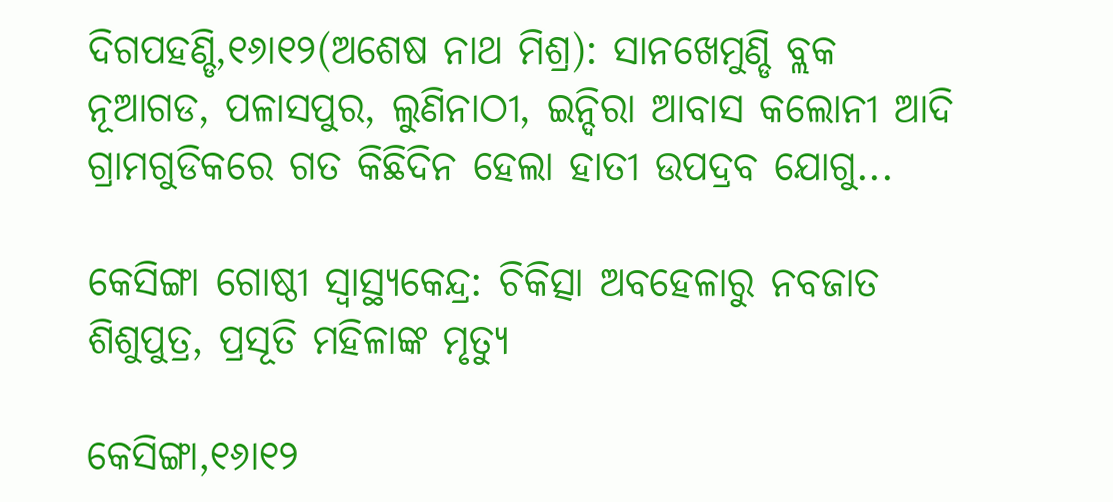ଦିଗପହଣ୍ଡି,୧୬ା୧୨(ଅଶେଷ ନାଥ ମିଶ୍ର): ସାନଖେମୁଣ୍ଡି ବ୍ଲକ ନୂଆଗଡ, ପଳାସପୁର, ଲୁଣିନାଠୀ, ଇନ୍ଦିରା ଆବାସ କଲୋନୀ ଆଦି ଗ୍ରାମଗୁଡିକରେ ଗତ କିଛିଦିନ ହେଲା ହାତୀ ଉପଦ୍ରବ ଯୋଗୁ...

କେସିଙ୍ଗା ଗୋଷ୍ଠୀ ସ୍ବାସ୍ଥ୍ୟକେନ୍ଦ୍ର: ଚିକିତ୍ସା ଅବହେଳାରୁ ନବଜାତ ଶିଶୁପୁତ୍ର, ପ୍ରସୂତି ମହିଳାଙ୍କ ମୃତ୍ୟୁ

କେସିଙ୍ଗା,୧୬ା୧୨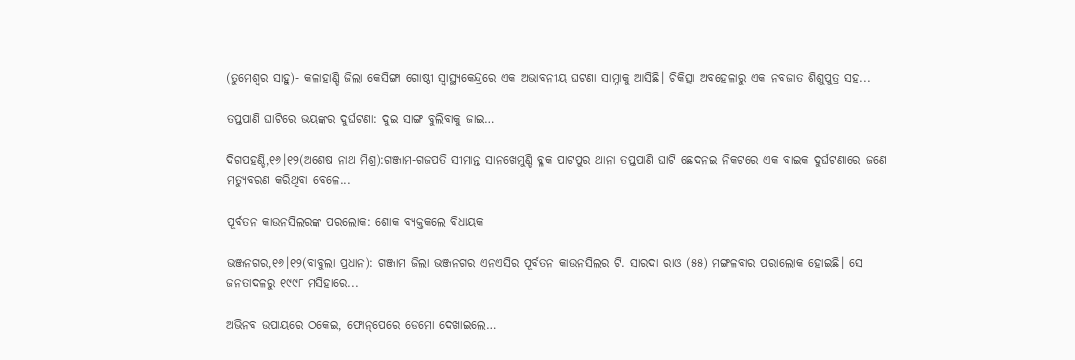(ତୁମେଶ୍ୱର ସାହୁ)- କଳାହାଣ୍ଡି ଜିଲା କେସିଙ୍ଗା ଗୋଷ୍ଠୀ ସ୍ବାସ୍ଥ୍ୟକେନ୍ଦ୍ରରେ ଏକ ଅଭାବନୀୟ ଘଟଣା ସାମ୍ନାକୁ ଆସିଛି। ଚିକିତ୍ସା ଅବହେଳାରୁ ଏକ ନବଜାତ ଶିଶୁପୁତ୍ର ସହ...

ତପ୍ତପାଣି ଘାଟିରେ ଭୟଙ୍କର ଦୁର୍ଘଟଣା: ଦୁଇ ସାଙ୍ଗ ବୁଲିବାକୁ ଜାଇ…

ଦିଗପହଣ୍ଡି,୧୬।୧୨(ଅଶେଷ ନାଥ ମିଶ୍ର):ଗଞ୍ଜାମ-ଗଜପତି ସୀମାନ୍ତ ସାନଖେମୁଣ୍ଡି ବ୍ଳକ ପାଟପୁର ଥାନା ତପ୍ତପାଣି ଘାଟି ଛେଦନଇ ନିକଟରେ ଏକ ବାଇକ ଦୁର୍ଘଟଣାରେ ଜଣେ ମତ୍ୟୁବରଣ କରିଥିବା ବେଳେ...

ପୂର୍ବତନ କାଉନସିଲରଙ୍କ ପରଲୋକ: ଶୋକ ବ୍ୟକ୍ତକଲେ ବିଧାୟକ

ଭଞ୍ଜନଗର,୧୬।୧୨(ବାବୁଲା ପ୍ରଧାନ): ଗଞ୍ଜାମ ଜିଲା ଭଞ୍ଜନଗର ଏନଏସିର ପୂର୍ବତନ କାଉନସିଲର ଟି. ସାରଦା ରାଓ (୫୫) ମଙ୍ଗଳବାର ପରାଲୋକ ହୋଇଛି। ସେ ଜନତାଦଳରୁ ୧୯୯୮ ମସିହାରେ...

ଅଭିନବ ଉପାୟରେ ଠକେଇ, ଫୋନ୍‌ପେରେ ଡେମୋ ଦେଖାଇଲେ…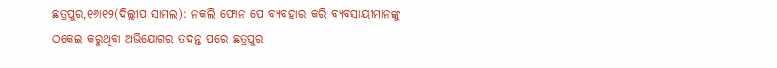ଛତ୍ରପୁର,୧୬ା୧୨(ଦିଲ୍ଲୀପ ସାମଲ): ନକଲି ଫୋନ ପେ ବ୍ୟବହାର କରି ବ୍ୟବସାୟୀମାନଙ୍କୁ ଠକେଇ କରୁଥିବା ଅଭିଯୋଗର ତଦନ୍ତ ପରେ ଛତ୍ରପୁର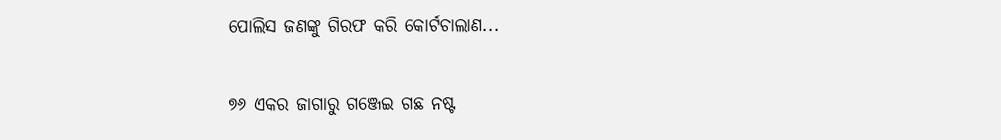ପୋଲିସ ଜଣଙ୍କୁ ଗିରଫ କରି କୋର୍ଟଚାଲାଣ...

୭୬ ଏକର ଜାଗାରୁ ଗଞ୍ଜେଇ ଗଛ ନଷ୍ଟ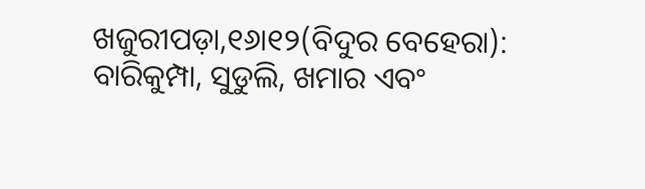ଖଜୁରୀପଡ଼ା,୧୬ା୧୨(ବିଦୁର ବେହେରା): ବାରିକୁମ୍ପା, ସୁଡୁଲି, ଖମାର ଏବଂ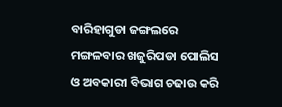ବାରିହାଗୁଡା ଜଙ୍ଗଲରେ ମଙ୍ଗଳବାର ଖଜୁରିପଡା ପୋଲିସ ଓ ଅବକାରୀ ବିଭାଗ ଚଢାଉ କରି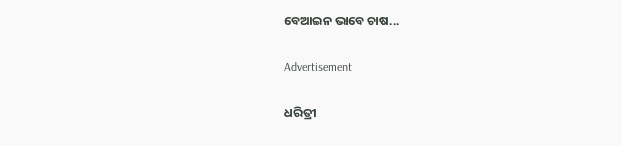ବେଆଇନ ଭାବେ ଚାଷ...

Advertisement

ଧରିତ୍ରୀ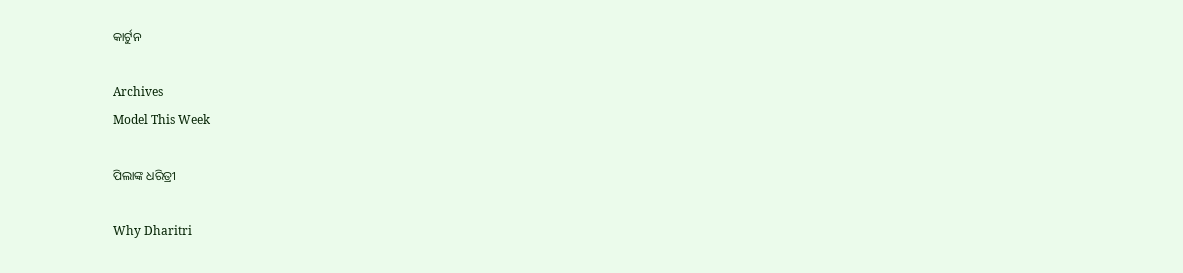କାର୍ଟୁନ

Archives
Model This Week

ପିଲାଙ୍କ ଧରିତ୍ରୀ

Why Dharitri